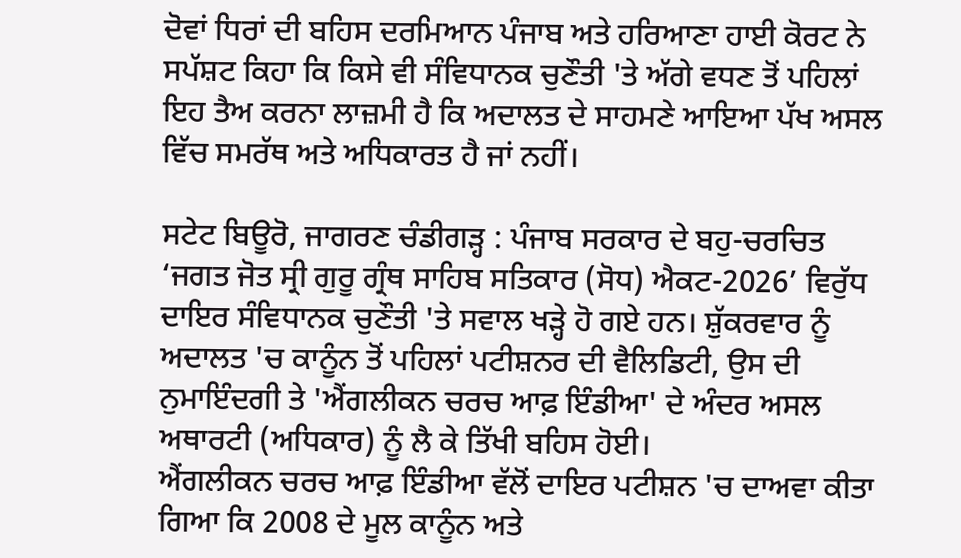ਦੋਵਾਂ ਧਿਰਾਂ ਦੀ ਬਹਿਸ ਦਰਮਿਆਨ ਪੰਜਾਬ ਅਤੇ ਹਰਿਆਣਾ ਹਾਈ ਕੋਰਟ ਨੇ ਸਪੱਸ਼ਟ ਕਿਹਾ ਕਿ ਕਿਸੇ ਵੀ ਸੰਵਿਧਾਨਕ ਚੁਣੌਤੀ 'ਤੇ ਅੱਗੇ ਵਧਣ ਤੋਂ ਪਹਿਲਾਂ ਇਹ ਤੈਅ ਕਰਨਾ ਲਾਜ਼ਮੀ ਹੈ ਕਿ ਅਦਾਲਤ ਦੇ ਸਾਹਮਣੇ ਆਇਆ ਪੱਖ ਅਸਲ ਵਿੱਚ ਸਮਰੱਥ ਅਤੇ ਅਧਿਕਾਰਤ ਹੈ ਜਾਂ ਨਹੀਂ।

ਸਟੇਟ ਬਿਊਰੋ, ਜਾਗਰਣ ਚੰਡੀਗੜ੍ਹ : ਪੰਜਾਬ ਸਰਕਾਰ ਦੇ ਬਹੁ-ਚਰਚਿਤ ‘ਜਗਤ ਜੋਤ ਸ੍ਰੀ ਗੁਰੂ ਗ੍ਰੰਥ ਸਾਹਿਬ ਸਤਿਕਾਰ (ਸੋਧ) ਐਕਟ-2026’ ਵਿਰੁੱਧ ਦਾਇਰ ਸੰਵਿਧਾਨਕ ਚੁਣੌਤੀ 'ਤੇ ਸਵਾਲ ਖੜ੍ਹੇ ਹੋ ਗਏ ਹਨ। ਸ਼ੁੱਕਰਵਾਰ ਨੂੰ ਅਦਾਲਤ 'ਚ ਕਾਨੂੰਨ ਤੋਂ ਪਹਿਲਾਂ ਪਟੀਸ਼ਨਰ ਦੀ ਵੈਲਿਡਿਟੀ, ਉਸ ਦੀ ਨੁਮਾਇੰਦਗੀ ਤੇ 'ਐਂਗਲੀਕਨ ਚਰਚ ਆਫ਼ ਇੰਡੀਆ' ਦੇ ਅੰਦਰ ਅਸਲ ਅਥਾਰਟੀ (ਅਧਿਕਾਰ) ਨੂੰ ਲੈ ਕੇ ਤਿੱਖੀ ਬਹਿਸ ਹੋਈ।
ਐਂਗਲੀਕਨ ਚਰਚ ਆਫ਼ ਇੰਡੀਆ ਵੱਲੋਂ ਦਾਇਰ ਪਟੀਸ਼ਨ 'ਚ ਦਾਅਵਾ ਕੀਤਾ ਗਿਆ ਕਿ 2008 ਦੇ ਮੂਲ ਕਾਨੂੰਨ ਅਤੇ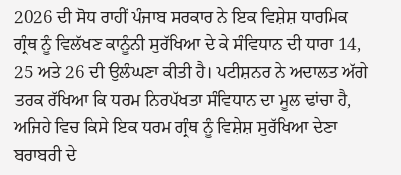2026 ਦੀ ਸੋਧ ਰਾਹੀਂ ਪੰਜਾਬ ਸਰਕਾਰ ਨੇ ਇਕ ਵਿਸ਼ੇਸ਼ ਧਾਰਮਿਕ ਗ੍ਰੰਥ ਨੂੰ ਵਿਲੱਖਣ ਕਾਨੂੰਨੀ ਸੁਰੱਖਿਆ ਦੇ ਕੇ ਸੰਵਿਧਾਨ ਦੀ ਧਾਰਾ 14, 25 ਅਤੇ 26 ਦੀ ਉਲੰਘਣਾ ਕੀਤੀ ਹੈ। ਪਟੀਸ਼ਨਰ ਨੇ ਅਦਾਲਤ ਅੱਗੇ ਤਰਕ ਰੱਖਿਆ ਕਿ ਧਰਮ ਨਿਰਪੱਖਤਾ ਸੰਵਿਧਾਨ ਦਾ ਮੂਲ ਢਾਂਚਾ ਹੈ, ਅਜਿਹੇ ਵਿਚ ਕਿਸੇ ਇਕ ਧਰਮ ਗ੍ਰੰਥ ਨੂੰ ਵਿਸ਼ੇਸ਼ ਸੁਰੱਖਿਆ ਦੇਣਾ ਬਰਾਬਰੀ ਦੇ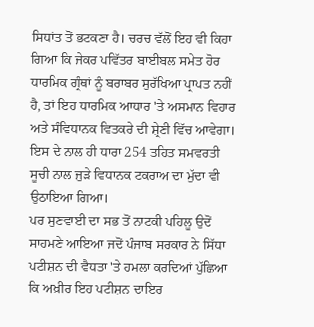ਸਿਧਾਂਤ ਤੋਂ ਭਟਕਣਾ ਹੈ। ਚਰਚ ਵੱਲੋਂ ਇਹ ਵੀ ਕਿਹਾ ਗਿਆ ਕਿ ਜੇਕਰ ਪਵਿੱਤਰ ਬਾਈਬਲ ਸਮੇਤ ਹੋਰ ਧਾਰਮਿਕ ਗ੍ਰੰਥਾਂ ਨੂੰ ਬਰਾਬਰ ਸੁਰੱਖਿਆ ਪ੍ਰਾਪਤ ਨਹੀਂ ਹੈ, ਤਾਂ ਇਹ ਧਾਰਮਿਕ ਆਧਾਰ 'ਤੇ ਅਸਮਾਨ ਵਿਹਾਰ ਅਤੇ ਸੰਵਿਧਾਨਕ ਵਿਤਕਰੇ ਦੀ ਸ਼੍ਰੇਣੀ ਵਿੱਚ ਆਵੇਗਾ। ਇਸ ਦੇ ਨਾਲ ਹੀ ਧਾਰਾ 254 ਤਹਿਤ ਸਮਵਰਤੀ ਸੂਚੀ ਨਾਲ ਜੁੜੇ ਵਿਧਾਨਕ ਟਕਰਾਅ ਦਾ ਮੁੱਦਾ ਵੀ ਉਠਾਇਆ ਗਿਆ।
ਪਰ ਸੁਣਵਾਈ ਦਾ ਸਭ ਤੋਂ ਨਾਟਕੀ ਪਹਿਲੂ ਉਦੋਂ ਸਾਹਮਣੇ ਆਇਆ ਜਦੋਂ ਪੰਜਾਬ ਸਰਕਾਰ ਨੇ ਸਿੱਧਾ ਪਟੀਸ਼ਨ ਦੀ ਵੈਧਤਾ 'ਤੇ ਹਮਲਾ ਕਰਦਿਆਂ ਪੁੱਛਿਆ ਕਿ ਅਖ਼ੀਰ ਇਹ ਪਟੀਸ਼ਨ ਦਾਇਰ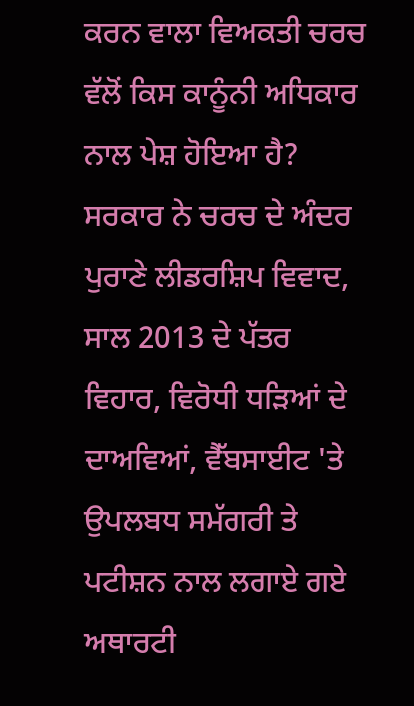ਕਰਨ ਵਾਲਾ ਵਿਅਕਤੀ ਚਰਚ ਵੱਲੋਂ ਕਿਸ ਕਾਨੂੰਨੀ ਅਧਿਕਾਰ ਨਾਲ ਪੇਸ਼ ਹੋਇਆ ਹੈ? ਸਰਕਾਰ ਨੇ ਚਰਚ ਦੇ ਅੰਦਰ ਪੁਰਾਣੇ ਲੀਡਰਸ਼ਿਪ ਵਿਵਾਦ, ਸਾਲ 2013 ਦੇ ਪੱਤਰ ਵਿਹਾਰ, ਵਿਰੋਧੀ ਧੜਿਆਂ ਦੇ ਦਾਅਵਿਆਂ, ਵੈੱਬਸਾਈਟ 'ਤੇ ਉਪਲਬਧ ਸਮੱਗਰੀ ਤੇ ਪਟੀਸ਼ਨ ਨਾਲ ਲਗਾਏ ਗਏ ਅਥਾਰਟੀ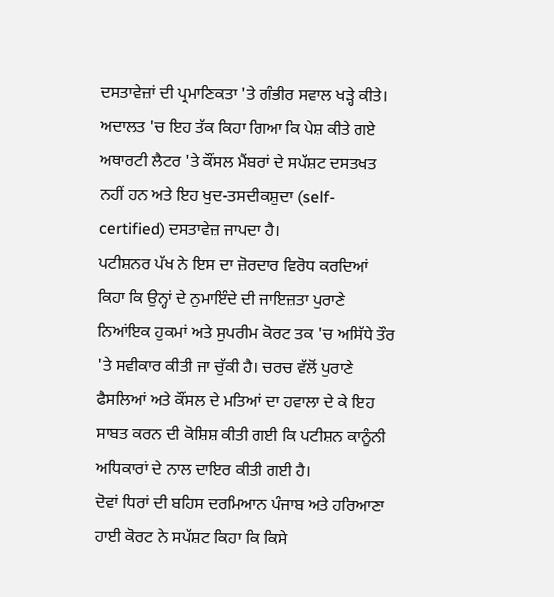ਦਸਤਾਵੇਜ਼ਾਂ ਦੀ ਪ੍ਰਮਾਣਿਕਤਾ 'ਤੇ ਗੰਭੀਰ ਸਵਾਲ ਖੜ੍ਹੇ ਕੀਤੇ। ਅਦਾਲਤ 'ਚ ਇਹ ਤੱਕ ਕਿਹਾ ਗਿਆ ਕਿ ਪੇਸ਼ ਕੀਤੇ ਗਏ ਅਥਾਰਟੀ ਲੈਟਰ 'ਤੇ ਕੌਂਸਲ ਮੈਂਬਰਾਂ ਦੇ ਸਪੱਸ਼ਟ ਦਸਤਖਤ ਨਹੀਂ ਹਨ ਅਤੇ ਇਹ ਖੁਦ-ਤਸਦੀਕਸ਼ੁਦਾ (self-certified) ਦਸਤਾਵੇਜ਼ ਜਾਪਦਾ ਹੈ।
ਪਟੀਸ਼ਨਰ ਪੱਖ ਨੇ ਇਸ ਦਾ ਜ਼ੋਰਦਾਰ ਵਿਰੋਧ ਕਰਦਿਆਂ ਕਿਹਾ ਕਿ ਉਨ੍ਹਾਂ ਦੇ ਨੁਮਾਇੰਦੇ ਦੀ ਜਾਇਜ਼ਤਾ ਪੁਰਾਣੇ ਨਿਆਂਇਕ ਹੁਕਮਾਂ ਅਤੇ ਸੁਪਰੀਮ ਕੋਰਟ ਤਕ 'ਚ ਅਸਿੱਧੇ ਤੌਰ 'ਤੇ ਸਵੀਕਾਰ ਕੀਤੀ ਜਾ ਚੁੱਕੀ ਹੈ। ਚਰਚ ਵੱਲੋਂ ਪੁਰਾਣੇ ਫੈਸਲਿਆਂ ਅਤੇ ਕੌਂਸਲ ਦੇ ਮਤਿਆਂ ਦਾ ਹਵਾਲਾ ਦੇ ਕੇ ਇਹ ਸਾਬਤ ਕਰਨ ਦੀ ਕੋਸ਼ਿਸ਼ ਕੀਤੀ ਗਈ ਕਿ ਪਟੀਸ਼ਨ ਕਾਨੂੰਨੀ ਅਧਿਕਾਰਾਂ ਦੇ ਨਾਲ ਦਾਇਰ ਕੀਤੀ ਗਈ ਹੈ।
ਦੋਵਾਂ ਧਿਰਾਂ ਦੀ ਬਹਿਸ ਦਰਮਿਆਨ ਪੰਜਾਬ ਅਤੇ ਹਰਿਆਣਾ ਹਾਈ ਕੋਰਟ ਨੇ ਸਪੱਸ਼ਟ ਕਿਹਾ ਕਿ ਕਿਸੇ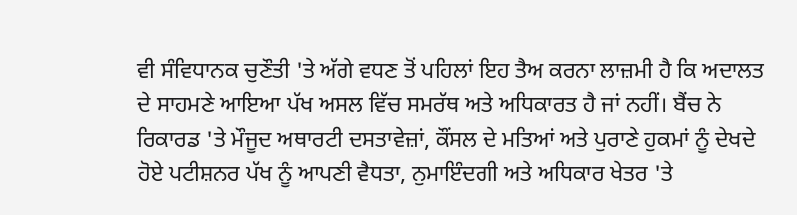ਵੀ ਸੰਵਿਧਾਨਕ ਚੁਣੌਤੀ 'ਤੇ ਅੱਗੇ ਵਧਣ ਤੋਂ ਪਹਿਲਾਂ ਇਹ ਤੈਅ ਕਰਨਾ ਲਾਜ਼ਮੀ ਹੈ ਕਿ ਅਦਾਲਤ ਦੇ ਸਾਹਮਣੇ ਆਇਆ ਪੱਖ ਅਸਲ ਵਿੱਚ ਸਮਰੱਥ ਅਤੇ ਅਧਿਕਾਰਤ ਹੈ ਜਾਂ ਨਹੀਂ। ਬੈਂਚ ਨੇ ਰਿਕਾਰਡ 'ਤੇ ਮੌਜੂਦ ਅਥਾਰਟੀ ਦਸਤਾਵੇਜ਼ਾਂ, ਕੌਂਸਲ ਦੇ ਮਤਿਆਂ ਅਤੇ ਪੁਰਾਣੇ ਹੁਕਮਾਂ ਨੂੰ ਦੇਖਦੇ ਹੋਏ ਪਟੀਸ਼ਨਰ ਪੱਖ ਨੂੰ ਆਪਣੀ ਵੈਧਤਾ, ਨੁਮਾਇੰਦਗੀ ਅਤੇ ਅਧਿਕਾਰ ਖੇਤਰ 'ਤੇ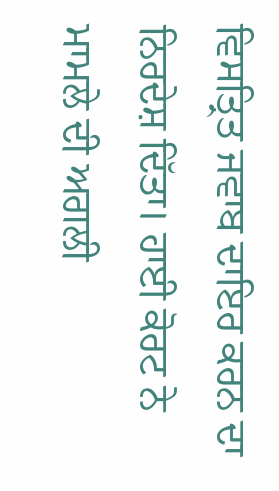ਵਿਸਤ੍ਰਿਤ ਜਵਾਬ ਦਾਇਰ ਕਰਨ ਦਾ ਨਿਰਦੇਸ਼ ਦਿੱਤਾ। ਹਾਈ ਕੋਰਟ ਨੇ ਮਾਮਲੇ ਦੀ ਅਗਲੀ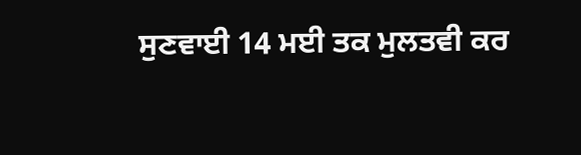ਸੁਣਵਾਈ 14 ਮਈ ਤਕ ਮੁਲਤਵੀ ਕਰ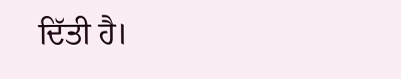ਦਿੱਤੀ ਹੈ।